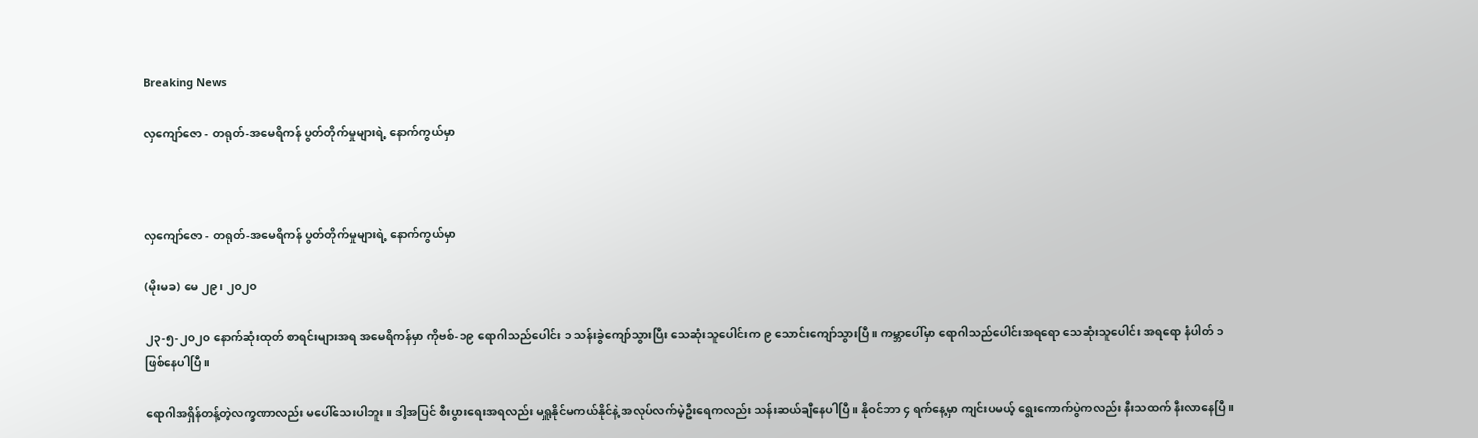Breaking News

လှကျော်ဇော - တရုတ်-အမေရိကန် ပွတ်တိုက်မှုများရဲ့ နောက်ကွယ်မှာ



လှကျော်ဇော - တရုတ်-အမေရိကန် ပွတ်တိုက်မှုများရဲ့ နောက်ကွယ်မှာ

(မိုးမခ) မေ ၂၉၊ ၂၀၂၀

၂၃-၅-၂၀၂၀ နောက်ဆုံးထုတ် စာရင်းများအရ အမေရိကန်မှာ ကိုဗစ်-၁၉ ရောဂါသည်ပေါင်း ၁ သန်းခွဲကျော်သွားပြီး သေဆုံးသူပေါင်းက ၉ သောင်းကျော်သွားပြီ။ ကမ္ဘာပေါ်မှာ ရောဂါသည်ပေါင်းအရရော သေဆုံးသူပေါင်း အရရော နံပါတ် ၁ ဖြစ်နေပါပြီ။

ရောဂါအရှိန်တန့်တဲ့လက္ခဏာလည်း မပေါ်သေးပါဘူး။ ဒါ့အပြင် စီးပွားရေးအရလည်း မရှူနိုင်မကယ်နိုင်နဲ့ အလုပ်လက်မဲ့ဦးရေကလည်း သန်းဆယ်ချီနေပါပြီ။ နိုဝင်ဘာ ၄ ရက်နေ့မှာ ကျင်းပမယ့် ရွေးကောက်ပွဲကလည်း နီးသထက် နီးလာနေပြီ။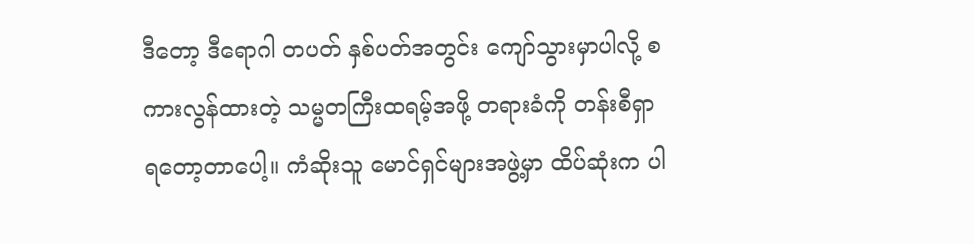ဒီတော့ ဒီရောဂါ တပတ် နှစ်ပတ်အတွင်း ကျော်သွားမှာပါလို့ စကားလွန်ထားတဲ့ သမ္မတကြီးထရမ့်အဖို့ တရားခံကို တန်းစီရှာရတော့တာပေါ့။ ကံဆိုးသူ မောင်ရှင်များအဖွဲ့မှာ ထိပ်ဆုံးက ပါ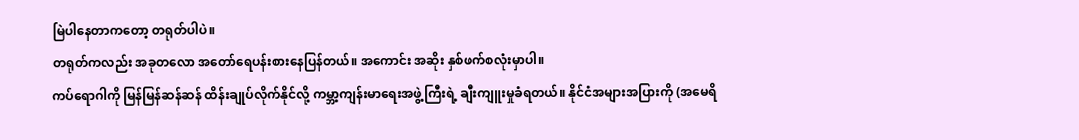မြဲပါနေတာကတော့ တရုတ်ပါပဲ။
တရုတ်ကလည်း အခုတလော အတော်ရေပန်းစားနေပြန်တယ်။ အကောင်း အဆိုး နှစ်ဖက်စလုံးမှာပါ။
ကပ်ရောဂါကို မြန်မြန်ဆန်ဆန် ထိန်းချုပ်လိုက်နိုင်လို့ ကမ္ဘာ့ကျန်းမာရေးအဖွဲ့ကြီးရဲ့ ချီးကျူးမှုခံရတယ်။ နိုင်ငံအများအပြားကို (အမေရိ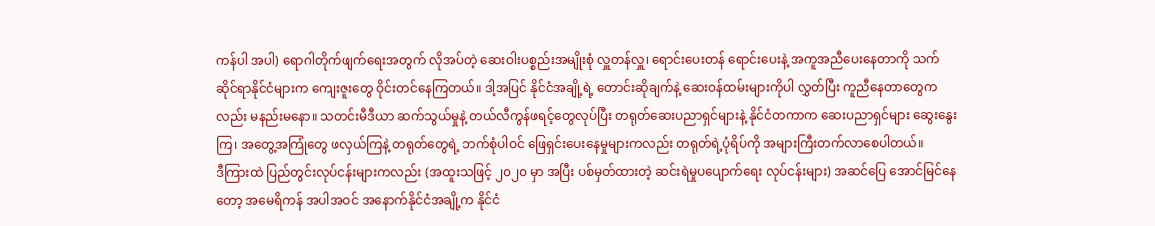ကန်ပါ အပါ) ရောဂါတိုက်ဖျက်ရေးအတွက် လိုအပ်တဲ့ ဆေးဝါးပစ္စည်းအမျိုးစုံ လှူတန်လှူ၊ ရောင်းပေးတန် ရောင်းပေးနဲ့ အကူအညီပေးနေတာကို သက်ဆိုင်ရာနိုင်ငံများက ကျေးဇူးတွေ ဝိုင်းတင်နေကြတယ်။ ဒါ့အပြင် နိုင်ငံအချို့ရဲ့ တောင်းဆိုချက်နဲ့ ဆေးဝန်ထမ်းများကိုပါ လွှတ်ပြီး ကူညီနေတာတွေကလည်း မနည်းမနော။ သတင်းမီဒီယာ ဆက်သွယ်မှုနဲ့ တယ်လီကွန်ဖရင့်တွေလုပ်ပြီး တရုတ်ဆေးပညာရှင်များနဲ့ နိုင်ငံတကာက ဆေးပညာရှင်များ ဆွေးနွေးကြ၊ အတွေ့အကြုံတွေ ဖလှယ်ကြနဲ့ တရုတ်တွေရဲ့ ဘက်စုံပါဝင် ဖြေရှင်းပေးနေမှုများကလည်း တရုတ်ရဲ့ပုံရိပ်ကို အများကြီးတက်လာစေပါတယ်။
ဒီကြားထဲ ပြည်တွင်းလုပ်ငန်းများကလည်း (အထူးသဖြင့် ၂၀၂၀ မှာ အပြီး ပစ်မှတ်ထားတဲ့ ဆင်းရဲမှုပပျောက်ရေး လုပ်ငန်းများ) အဆင်ပြေ အောင်မြင်နေတော့ အမေရိကန် အပါအဝင် အနောက်နိုင်ငံအချို့က နိုင်ငံ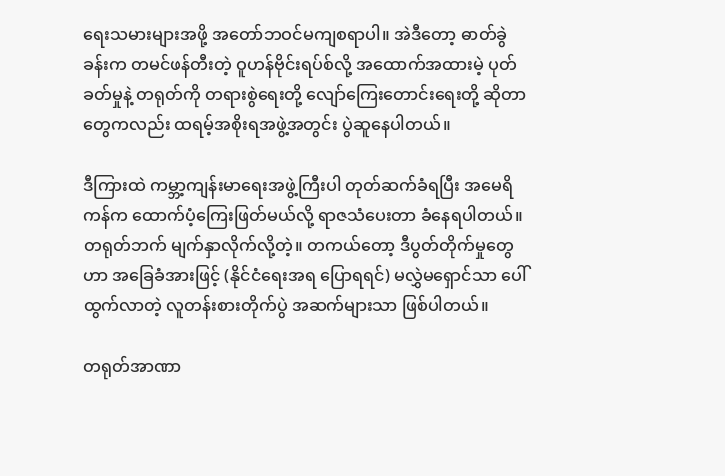ရေးသမားများအဖို့ အတော်ဘဝင်မကျစရာပါ။ အဲဒီတော့ ဓာတ်ခွဲခန်းက တမင်ဖန်တီးတဲ့ ဝူဟန်ဗိုင်းရပ်စ်လို့ အထောက်အထားမဲ့ ပုတ်ခတ်မှုနဲ့ တရုတ်ကို တရားစွဲရေးတို့ လျော်ကြေးတောင်းရေးတို့ ဆိုတာတွေကလည်း ထရမ့်အစိုးရအဖွဲ့အတွင်း ပွဲဆူနေပါတယ်။

ဒီကြားထဲ ကမ္ဘာ့ကျန်းမာရေးအဖွဲ့ကြီးပါ တုတ်ဆက်ခံရပြီး အမေရိကန်က ထောက်ပံ့ကြေးဖြတ်မယ်လို့ ရာဇသံပေးတာ ခံနေရပါတယ်။ တရုတ်ဘက် မျက်နှာလိုက်လို့တဲ့။ တကယ်တော့ ဒီပွတ်တိုက်မှုတွေဟာ အခြေခံအားဖြင့် (နိုင်ငံရေးအရ ပြောရရင်) မလွှဲမရှောင်သာ ပေါ်ထွက်လာတဲ့ လူတန်းစားတိုက်ပွဲ အဆက်များသာ ဖြစ်ပါတယ်။

တရုတ်အာဏာ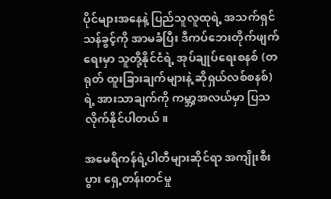ပိုင်များအနေနဲ့ ပြည်သူလူထုရဲ့ အသက်ရှင်သန်ခွင့်ကို အာမခံပြီး ဒီကပ်ဘေးတိုက်ဖျက်ရေးမှာ သူတို့နိုင်ငံရဲ့ အုပ်ချုပ်ရေးစနစ် (တရုတ် ထူးခြားချက်များနဲ့ ဆိုရှယ်လစ်စနစ်)ရဲ့ အားသာချက်ကို ကမ္ဘာ့အလယ်မှာ ပြသလိုက်နိုင်ပါတယ်။

အမေရိကန်ရဲ့ပါတီများဆိုင်ရာ အကျိုးစီးပွား ရှေ့တန်းတင်မှု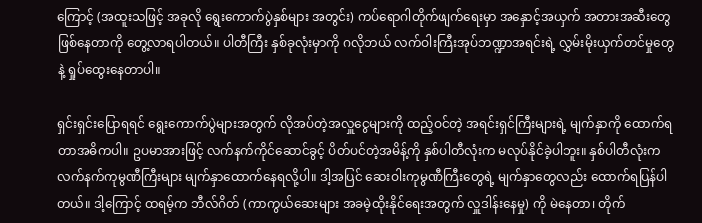ကြောင့် (အထူးသဖြင့် အခုလို ရွေးကောက်ပွဲနှစ်များ အတွင်း) ကပ်ရောဂါတိုက်ဖျက်ရေးမှာ အနှောင့်အယှက် အတားအဆီးတွေ ဖြစ်နေတာကို တွေ့လာရပါတယ်။ ပါတီကြီး နှစ်ခုလုံးမှာကို ဂလိုဘယ် လက်ဝါးကြီးအုပ်ဘဏ္ဍာအရင်းရဲ့ လွှမ်းမိုးယှက်တင်မှုတွေနဲ့ ရှုပ်ထွေးနေတာပါ။

ရှင်းရှင်းပြောရရင် ရွေးကောက်ပွဲများအတွက် လိုအပ်တဲ့အလှူငွေများကို ထည့်ဝင်တဲ့ အရင်းရှင်ကြီးများရဲ့ မျက်နှာကို ထောက်ရတာအဓိကပါ။ ဥပမာအားဖြင့် လက်နက်ကိုင်ဆောင်ခွင့် ပိတ်ပင်တဲ့အမိန့်ကို နှစ်ပါတီလုံးက မလုပ်နိုင်ခဲ့ပါဘူး။ နှစ်ပါတီလုံးက လက်နက်ကုမွဏီကြီးများ မျက်နှာထောက်နေရလို့ပါ။ ဒါ့အပြင် ဆေးဝါးကုမွဏီကြီးတွေရဲ့ မျက်နှာတွေလည်း ထောက်ရပြန်ပါတယ်။ ဒါ့ကြောင့် ထရမ့်က ဘီလ်ဂိတ် (ကာကွယ်ဆေးများ အခမဲ့ထိုးနိုင်ရေးအတွက် လှူဒါန်းနေမှု) ကို မဲနေတာ၊ တိုက်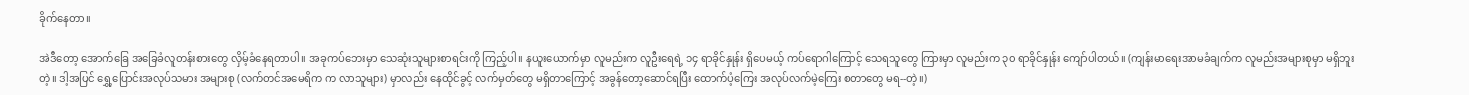ခိုက်နေတာ။

အဲဒီတော့ အောက်ခြေ အခြေခံလူတန်းစားတွေ လှိမ့်ခံနေရတာပါ။ အခုကပ်ဘေးမှာ သေဆုံးသူများစာရင်းကို ကြည့်ပါ။ နယူးယောက်မှာ လူမည်းက လူဦးရေရဲ့ ၁၄ ရာခိုင်နှုန်း ရှိပေမယ့် ကပ်ရောဂါကြောင့် သေရသူတွေ ကြားမှာ လူမည်းက ၃၀ ရာခိုင်နှုန်း ကျော်ပါတယ်။ (ကျန်းမာရေးအာမခံချက်က လူမည်းအများစုမှာ မရှိဘူး တဲ့။ ဒါ့အပြင် ရွှေ့ပြောင်းအလုပ်သမား အများစု (လက်တင်အမေရိက က လာသူများ) မှာလည်း နေထိုင်ခွင့် လက်မှတ်တွေ မရှိတာကြောင့် အခွန်တော့ဆောင်ရပြီး ထောက်ပံ့ကြေး အလုပ်လက်မဲ့ကြေး စတာတွေ မရ--တဲ့။)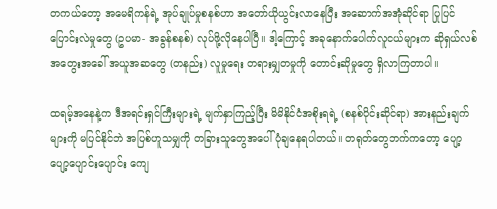တကယ်တော့ အမေရိကန်ရဲ့ အုပ်ချုပ်မှုစနစ်ဟာ အတော်ယိုယွင်းလာနေပြီး အဆောက်အအုံဆိုင်ရာ ပြုပြင်ပြောင်းလဲမှုတွေ (ဥပမာ- အခွန်စနစ်) လုပ်ဖို့လိုနေပါပြီ။ ဒါ့ကြောင့် အခုနောက်ပေါက်လူငယ်များက ဆိုရှယ်လစ်အတွေးအခေါ် အယူအဆတွေ (တနည်း) လူမှုရေး တရားမျှတမှုကို တောင်းဆိုမှုတွေ ရှိလာကြတာပါ။

ထရမ့်အနေနဲ့က ဒီအရင်းရှင်ကြီးများရဲ့ မျက်နှာကြည့်ပြီး မိမိနိုင်ငံအစိုးရရဲ့ (စနစ်ပိုင်းဆိုင်ရာ) အားနည်းချက်များကို မပြင်နိုင်ဘဲ အပြစ်ဟူသမျှကို တခြားသူတွေအပေါ် ပုံချနေရပါတယ်။ တရုတ်တွေဘက်ကတော့ ပျော့ပျော့ပျောင်းပျောင်း ကျေ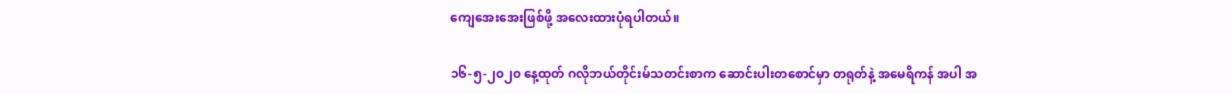ကျေအေးအေးဖြစ်ဖို့ အလေးထားပုံရပါတယ်။

၁၆-၅-၂၀၂၀ နေ့ထုတ် ဂလိုဘယ်တိုင်းမ်သတင်းစာက ဆောင်းပါးတစောင်မှာ တရုတ်နဲ့ အမေရိကန် အပါ အ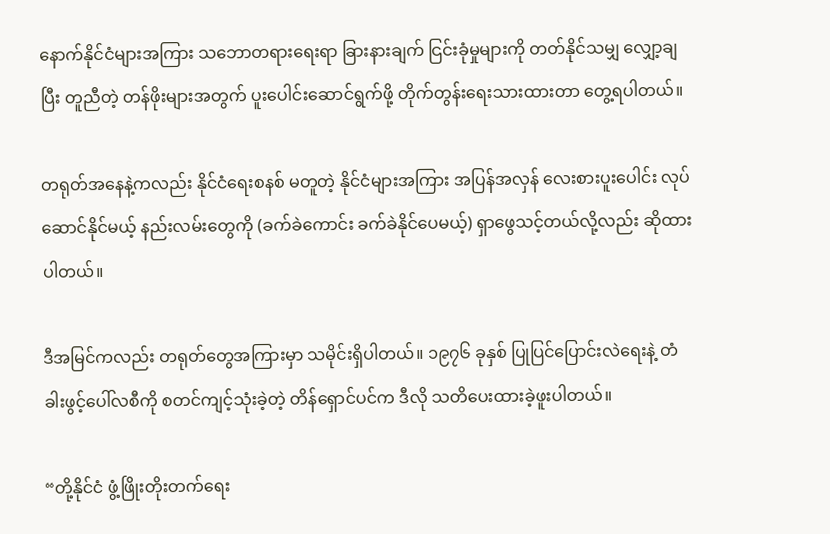နောက်နိုင်ငံများအကြား သဘောတရားရေးရာ ခြားနားချက် ငြင်းခုံမှုများကို တတ်နိုင်သမျှ လျှော့ချပြီး တူညီတဲ့ တန်ဖိုးများအတွက် ပူးပေါင်းဆောင်ရွက်ဖို့ တိုက်တွန်းရေးသားထားတာ တွေ့ရပါတယ်။

တရုတ်အနေနဲ့ကလည်း နိုင်ငံရေးစနစ် မတူတဲ့ နိုင်ငံများအကြား အပြန်အလှန် လေးစားပူးပေါင်း လုပ်ဆောင်နိုင်မယ့် နည်းလမ်းတွေကို (ခက်ခဲကောင်း ခက်ခဲနိုင်ပေမယ့်) ရှာဖွေသင့်တယ်လို့လည်း ဆိုထားပါတယ်။

ဒီအမြင်ကလည်း တရုတ်တွေအကြားမှာ သမိုင်းရှိပါတယ်။ ၁၉၇၆ ခုနှစ် ပြုပြင်ပြောင်းလဲရေးနဲ့ တံခါးဖွင့်ပေါ်လစီကို စတင်ကျင့်သုံးခဲ့တဲ့ တိန်ရှောင်ပင်က ဒီလို သတိပေးထားခဲ့ဖူးပါတယ်။

“တို့နိုင်ငံ ဖွံ့ဖြိုးတိုးတက်ရေး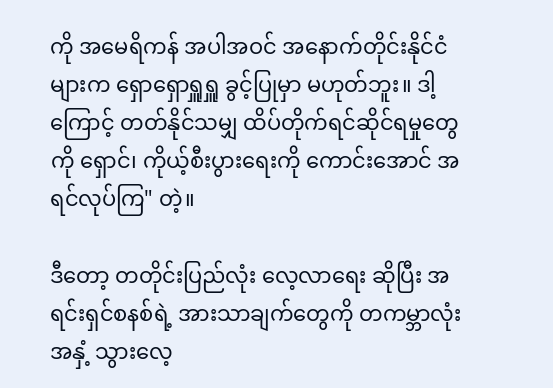ကို အမေရိကန် အပါအဝင် အနောက်တိုင်းနိုင်ငံများက ရှောရှောရှူရှူ ခွင့်ပြုမှာ မဟုတ်ဘူး။ ဒါ့ကြောင့် တတ်နိုင်သမျှ ထိပ်တိုက်ရင်ဆိုင်ရမှုတွေကို ရှောင်၊ ကိုယ့်စီးပွားရေးကို ကောင်းအောင် အရင်လုပ်ကြ" တဲ့။

ဒီတော့ တတိုင်းပြည်လုံး လေ့လာရေး ဆိုပြီး အရင်းရှင်စနစ်ရဲ့ အားသာချက်တွေကို တကမ္ဘာလုံးအနှံ့ သွားလေ့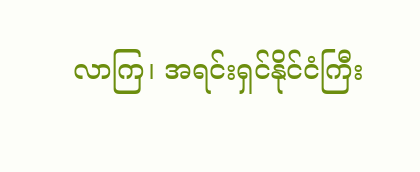လာကြ၊ အရင်းရှင်နိုင်ငံကြီး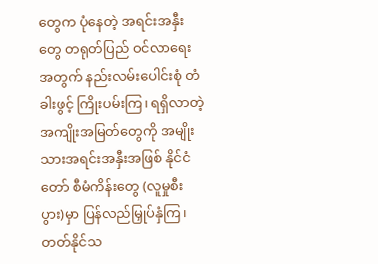တွေက ပုံနေတဲ့ အရင်းအနှီးတွေ တရုတ်ပြည် ဝင်လာရေးအတွက် နည်းလမ်းပေါင်းစုံ တံခါးဖွင့် ကြိုးပမ်းကြ၊ ရရှိလာတဲ့ အကျိုးအမြတ်တွေကို အမျိုးသားအရင်းအနှီးအဖြစ် နိုင်ငံတော် စီမံကိန်းတွေ (လူမှုစီးပွား)မှာ ပြန်လည်မြှုပ်နှံကြ၊ တတ်နိုင်သ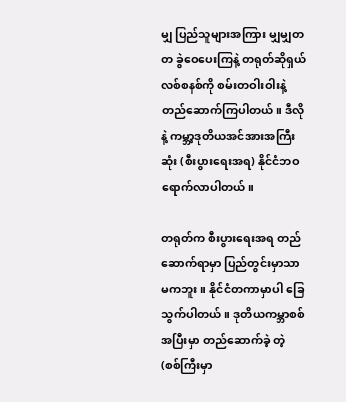မျှ ပြည်သူများအကြား မျှမျှတတ ခွဲဝေပေးကြနဲ့ တရုတ်ဆိုရှယ်လစ်စနစ်ကို စမ်းတဝါးဝါးနဲ့ တည်ဆောက်ကြပါတယ်။ ဒီလိုနဲ့ ကမ္ဘာ့ဒုတိယအင်အားအကြီးဆုံး (စီးပွားရေးအရ) နိုင်ငံဘဝ ရောက်လာပါတယ်။

တရုတ်က စီးပွားရေးအရ တည်ဆောက်ရာမှာ ပြည်တွင်းမှာသာ မကဘူး။ နိုင်ငံတကာမှာပါ ခြေသွက်ပါတယ်။ ဒုတိယကမ္ဘာစစ်အပြီးမှာ တည်ဆောက်ခဲ့ တဲ့ (စစ်ကြီးမှာ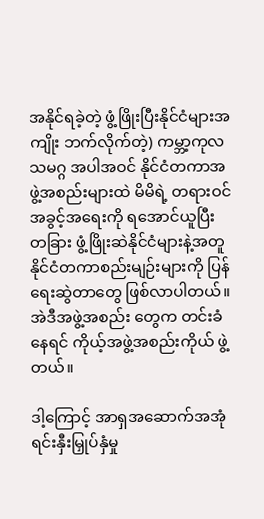အနိုင်ရခဲ့တဲ့ ဖွံ့ဖြိုးပြီးနိုင်ငံများအကျိုး ဘက်လိုက်တဲ့) ကမ္ဘာ့ကုလသမဂ္ဂ အပါအဝင် နိုင်ငံတကာအဖွဲ့အစည်းများထဲ မိမိရဲ့ တရားဝင်အခွင့်အရေးကို ရအောင်ယူပြီး တခြား ဖွံ့ဖြိုးဆဲနိုင်ငံများနဲ့အတူ နိုင်ငံတကာစည်းမျဉ်းများကို ပြန်ရေးဆွဲတာတွေ ဖြစ်လာပါတယ်။ အဲဒီအဖွဲ့အစည်း တွေက တင်းခံနေရင် ကိုယ့်အဖွဲ့အစည်းကိုယ် ဖွဲ့တယ်။

ဒါ့ကြောင့် အာရှအဆောက်အအုံ ရင်းနှီးမြှုပ်နှံမှု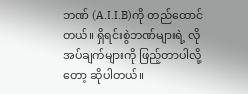ဘဏ် (A.I.I.B)ကို တည်ထောင်တယ်။ ရှိရင်းစွဲဘဏ်များရဲ့ လိုအပ်ချက်များကို ဖြည့်တာပါလို့တော့ ဆိုပါတယ်။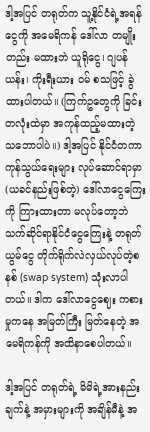ဒါ့အပြင် တရုတ်က သူ့နိုင်ငံရဲ့အရန်ငွေကို အမေရိကန် ဒေါ်လာ တမျိုးတည်း မထားဘဲ ယူရိုငွေ၊ ဂျပန် ယန်း၊ ကိုးရီးယား ဝမ် စသဖြင့် ခွဲထားပါတယ်။ (ကြက်ဥတွေကို ခြင်းတလုံးထဲမှာ အကုန်ထည့်မထားတဲ့ သဘောပါပဲ။) ဒါ့အပြင် နိုင်ငံတကာကုန်သွယ်ရေးများ လုပ်ဆောင်ရာမှာ (ယခင်နည်းဖြစ်တဲ့) ဒေါ်လာငွေကြေးကို ကြားထားတာ မလုပ်တော့ဘဲ သက်ဆိုင်ရာနိုင်ငံငွေကြေးနဲ့ တရုတ်ယွမ်ငွေ တိုက်ရိုက်လဲလှယ်လုပ်တဲ့စနစ် (swap system) သုံးလာပါတယ်။ ဒါက ဒေါ်လာငွေဈေး ကစားမှုကနေ အမြတ်ကြီး မြတ်နေတဲ့ အမေရိကန်ကို အထိနာစေပါတယ်။

ဒါ့အပြင် တရုတ်ရဲ့ မိမိရဲ့အားနည်းချက်နဲ့ အမှားများကို အချိန်မီနဲ့ အ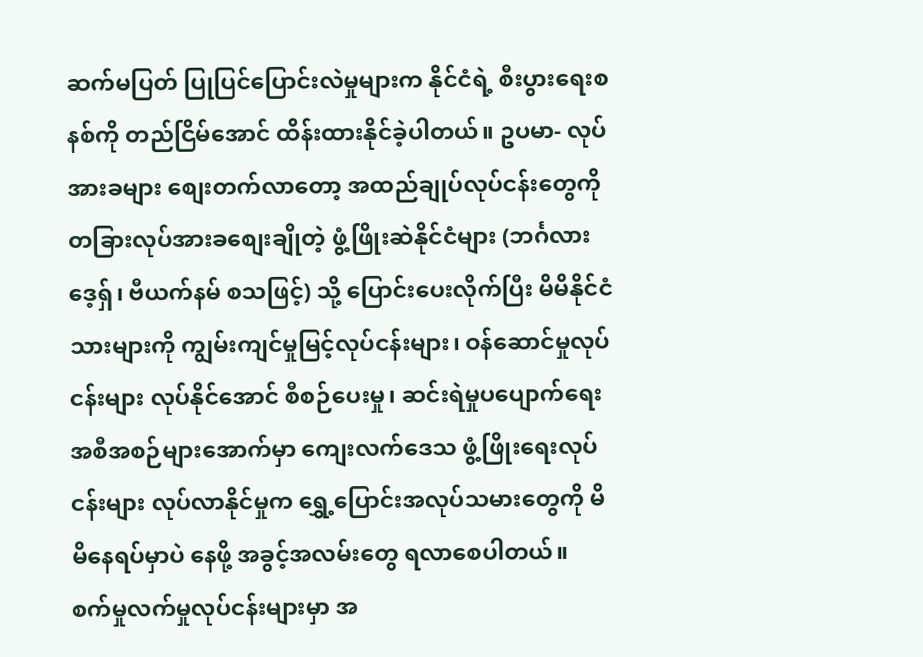ဆက်မပြတ် ပြုပြင်ပြောင်းလဲမှုများက နိုင်ငံရဲ့ စီးပွားရေးစနစ်ကို တည်ငြိမ်အောင် ထိန်းထားနိုင်ခဲ့ပါတယ်။ ဥပမာ- လုပ်အားခများ စျေးတက်လာတော့ အထည်ချုပ်လုပ်ငန်းတွေကို တခြားလုပ်အားခစျေးချိုတဲ့ ဖွံ့ဖြိုးဆဲနိုင်ငံများ (ဘင်္ဂလားဒေ့ရှ်၊ ဗီယက်နမ် စသဖြင့်) သို့ ပြောင်းပေးလိုက်ပြီး မိမိနိုင်ငံသားများကို ကျွမ်းကျင်မှုမြင့်လုပ်ငန်းများ၊ ဝန်ဆောင်မှုလုပ်ငန်းများ လုပ်နိုင်အောင် စီစဉ်ပေးမှု၊ ဆင်းရဲမှုပပျောက်ရေး အစီအစဉ်များအောက်မှာ ကျေးလက်ဒေသ ဖွံ့ဖြိုးရေးလုပ်ငန်းများ လုပ်လာနိုင်မှုက ရွှေ့ပြောင်းအလုပ်သမားတွေကို မိမိနေရပ်မှာပဲ နေဖို့ အခွင့်အလမ်းတွေ ရလာစေပါတယ်။
စက်မှုလက်မှုလုပ်ငန်းများမှာ အ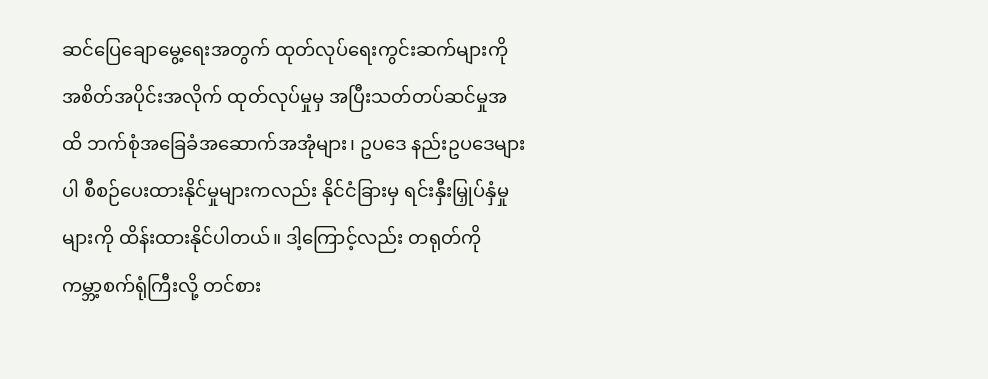ဆင်ပြေချောမွေ့ရေးအတွက် ထုတ်လုပ်ရေးကွင်းဆက်များကို အစိတ်အပိုင်းအလိုက် ထုတ်လုပ်မှုမှ အပြီးသတ်တပ်ဆင်မှုအထိ ဘက်စုံအခြေခံအဆောက်အအုံများ၊ ဥပဒေ နည်းဥပဒေများပါ စီစဉ်ပေးထားနိုင်မှုများကလည်း နိုင်ငံခြားမှ ရင်းနှီးမြှုပ်နှံမှုများကို ထိန်းထားနိုင်ပါတယ်။ ဒါ့ကြောင့်လည်း တရုတ်ကို ကမ္ဘာ့စက်ရုံကြီးလို့ တင်စား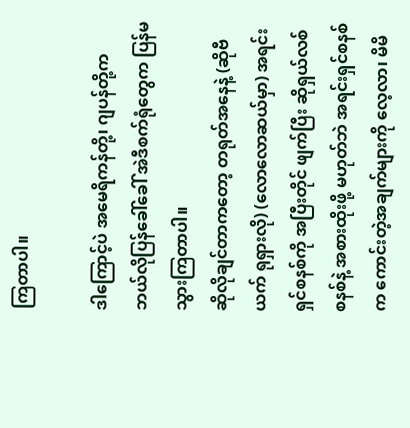ကြတာပါ။

ဒါကြောင့်ပဲ အမေရိကန်တို့၊ ဂျပန်တို့က ဘယ်လိုပြန်ခေါ်ခေါ် အဲဒီစက်ရုံတွေက ပြန်မသွားကြတာပါ။
ဆိုလိုချင်တာကတော့ တရုတ်အနေနဲ့ (ဆိုဗီယက် ရုရှားလို) (လောလောဆယ်မှာ) အရင်းရှင်စနစ်ကို အပြီးတိုင် ဖျက်ပြီး ဆိုရှယ်လစ်စနစ်နဲ့ အစားထိုးဖို့ မဟုတ်ဘဲ အရင်းရှင်စနစ်က ကောင်းတဲ့အချက်များကို လေ့လာ၊ မိမိ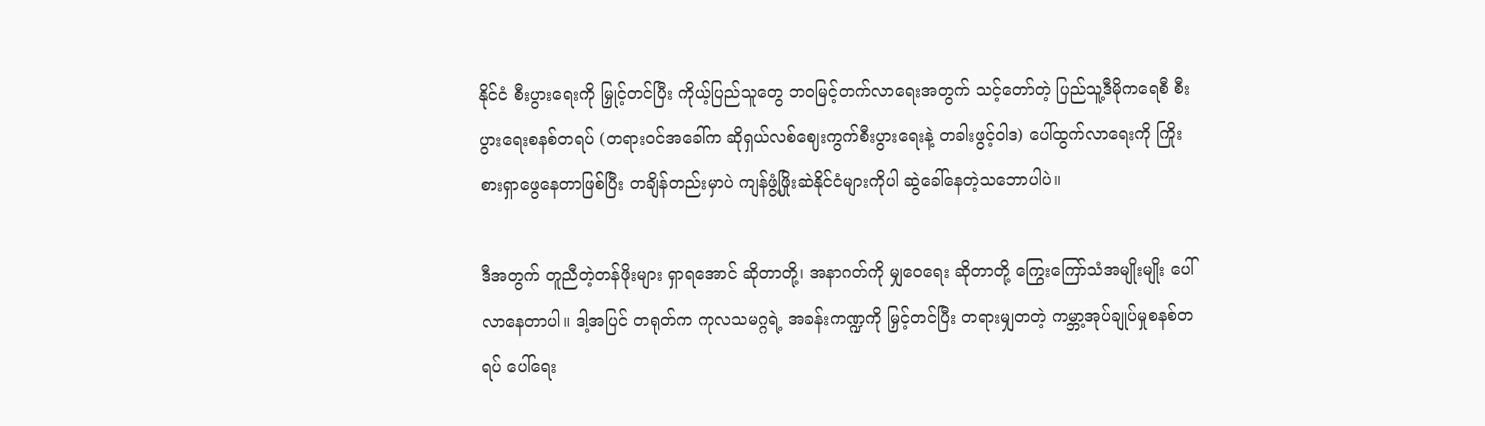နိုင်ငံ စီးပွားရေးကို မြှုင့်တင်ပြီး ကိုယ့်ပြည်သူတွေ ဘဝမြင့်တက်လာရေးအတွက် သင့်တော်တဲ့ ပြည်သူ့ဒီမိုကရေစီ စီးပွားရေးစနစ်တရပ် (တရားဝင်အခေါ်က ဆိုရှယ်လစ်ဈေးကွက်စီးပွားရေးနဲ့ တခါးဖွင့်ဝါဒ) ပေါ်ထွက်လာရေးကို ကြိုးစားရှာဖွေနေတာဖြစ်ပြီး တချိန်တည်းမှာပဲ ကျန်ဖွံ့ဖြိုးဆဲနိုင်ငံများကိုပါ ဆွဲခေါ်နေတဲ့သဘောပါပဲ။

ဒီအတွက် တူညီတဲ့တန်ဖိုးများ ရှာရအောင် ဆိုတာတို့၊ အနာဂတ်ကို မျှဝေရေး ဆိုတာတို့ ကြွေးကြော်သံအမျိုးမျိုး ပေါ်လာနေတာပါ။ ဒါ့အပြင် တရုတ်က ကုလသမဂ္ဂရဲ့ အခန်းကဏ္ဍကို မြှင့်တင်ပြီး တရားမျှတတဲ့ ကမ္ဘာ့အုပ်ချုပ်မှုစနစ်တရပ် ပေါ်ရေး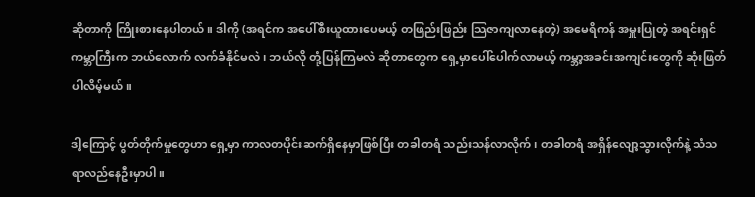ဆိုတာကို ကြိုးစားနေပါတယ်။ ဒါကို (အရင်က အပေါ်စီးယူထားပေမယ့် တဖြည်းဖြည်း သြဇာကျလာနေတဲ့) အမေရိကန် အမှူးပြုတဲ့ အရင်းရှင်ကမ္ဘာကြီးက ဘယ်လောက် လက်ခံနိုင်မလဲ၊ ဘယ်လို တုံ့ပြန်ကြမလဲ ဆိုတာတွေက ရှေ့မှာပေါ်ပေါက်လာမယ့် ကမ္ဘာ့အခင်းအကျင်းတွေကို ဆုံးဖြတ်ပါလိမ့်မယ်။

ဒါ့ကြောင့် ပွတ်တိုက်မှုတွေဟာ ရှေ့မှာ ကာလတပိုင်းဆက်ရှိနေမှာဖြစ်ပြီး တခါတရံ သည်းသန်လာလိုက်၊ တခါတရံ အရှိန်လျော့သွားလိုက်နဲ့ သံသရာလည်နေဦးမှာပါ။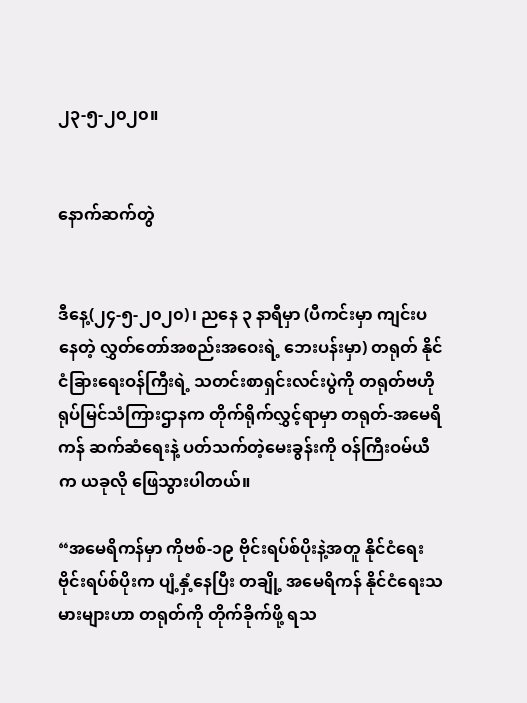၂၃-၅-၂၀၂၀။


နောက်ဆက်တွဲ


ဒီနေ့(၂၄-၅-၂၀၂၀)၊ ညနေ ၃ နာရီမှာ (ပီကင်းမှာ ကျင်းပနေတဲ့ လွှတ်တော်အစည်းအဝေးရဲ့ ဘေးပန်းမှာ) တရုတ် နိုင်ငံခြားရေးဝန်ကြီးရဲ့ သတင်းစာရှင်းလင်းပွဲကို တရုတ်ဗဟိုရုပ်မြင်သံကြားဌာနက တိုက်ရိုက်လွှင့်ရာမှာ တရုတ်-အမေရိကန် ဆက်ဆံရေးနဲ့ ပတ်သက်တဲ့မေးခွန်းကို ဝန်ကြီးဝမ်ယီက ယခုလို ဖြေသွားပါတယ်။

“အမေရိကန်မှာ ကိုဗစ်-၁၉ ဗိုင်းရပ်စ်ပိုးနဲ့အတူ နိုင်ငံရေးဗိုင်းရပ်စ်ပိုးက ပျံ့နှံ့နေပြီး တချို့ အမေရိကန် နိုင်ငံရေးသမားများဟာ တရုတ်ကို တိုက်ခိုက်ဖို့ ရသ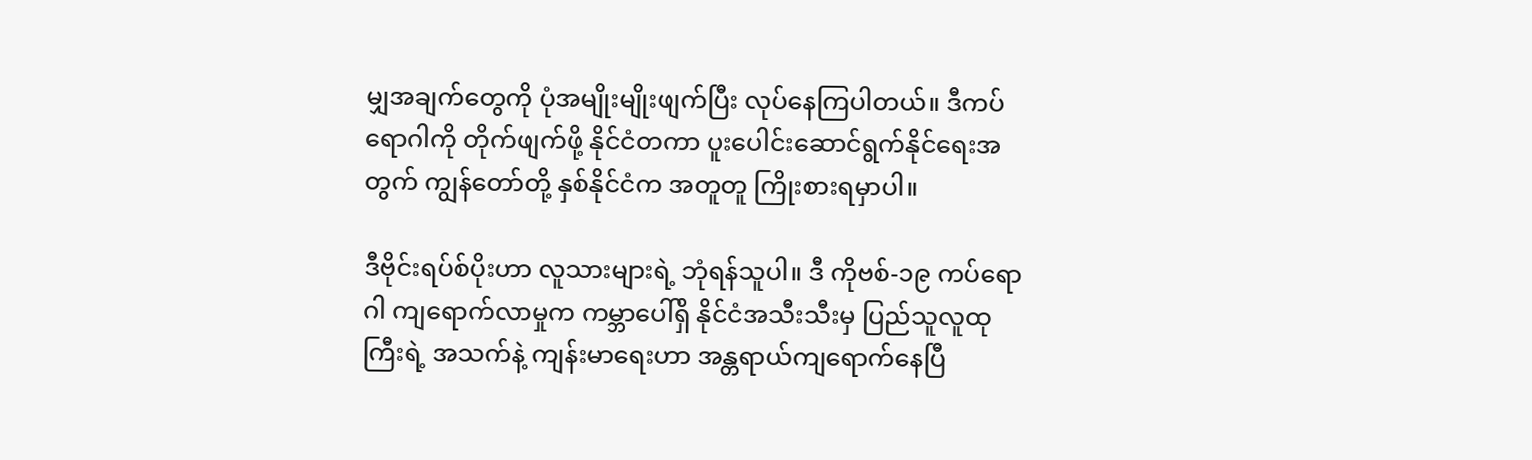မျှအချက်တွေကို ပုံအမျိုးမျိုးဖျက်ပြီး လုပ်နေကြပါတယ်။ ဒီကပ်ရောဂါကို တိုက်ဖျက်ဖို့ နိုင်ငံတကာ ပူးပေါင်းဆောင်ရွက်နိုင်ရေးအတွက် ကျွန်တော်တို့ နှစ်နိုင်ငံက အတူတူ ကြိုးစားရမှာပါ။

ဒီဗိုင်းရပ်စ်ပိုးဟာ လူသားများရဲ့ ဘုံရန်သူပါ။ ဒီ ကိုဗစ်-၁၉ ကပ်ရောဂါ ကျရောက်လာမှုက ကမ္ဘာပေါ်ရှိ နိုင်ငံအသီးသီးမှ ပြည်သူလူထုကြီးရဲ့ အသက်နဲ့ ကျန်းမာရေးဟာ အန္တရာယ်ကျရောက်နေပြီ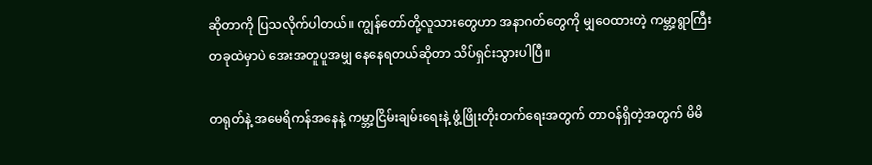ဆိုတာကို ပြသလိုက်ပါတယ်။ ကျွန်တော်တို့လူသားတွေဟာ အနာဂတ်တွေကို မျှဝေထားတဲ့ ကမ္ဘာ့ရွာကြီးတခုထဲမှာပဲ အေးအတူပူအမျှ နေနေရတယ်ဆိုတာ သိပ်ရှင်းသွားပါပြီ။

တရုတ်နဲ့ အမေရိကန်အနေနဲ့ ကမ္ဘာ့ငြိမ်းချမ်းရေးနဲ့ ဖွံ့ဖြိုးတိုးတက်ရေးအတွက် တာဝန်ရှိတဲ့အတွက် မိမိ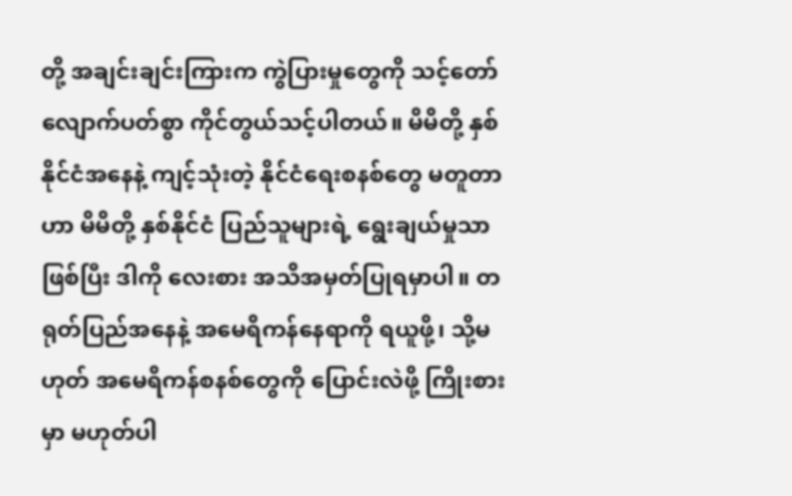တို့ အချင်းချင်းကြားက ကွဲပြားမှုတွေကို သင့်တော်လျောက်ပတ်စွာ ကိုင်တွယ်သင့်ပါတယ်။ မိမိတို့ နှစ်နိုင်ငံအနေနဲ့ ကျင့်သုံးတဲ့ နိုင်ငံရေးစနစ်တွေ မတူတာဟာ မိမိတို့ နှစ်နိုင်ငံ ပြည်သူများရဲ့ ရွေးချယ်မှုသာဖြစ်ပြီး ဒါကို လေးစား အသိအမှတ်ပြုရမှာပါ။ တရုတ်ပြည်အနေနဲ့ အမေရိကန်နေရာကို ရယူဖို့၊ သို့မဟုတ် အမေရိကန်စနစ်တွေကို ပြောင်းလဲဖို့ ကြိုးစားမှာ မဟုတ်ပါ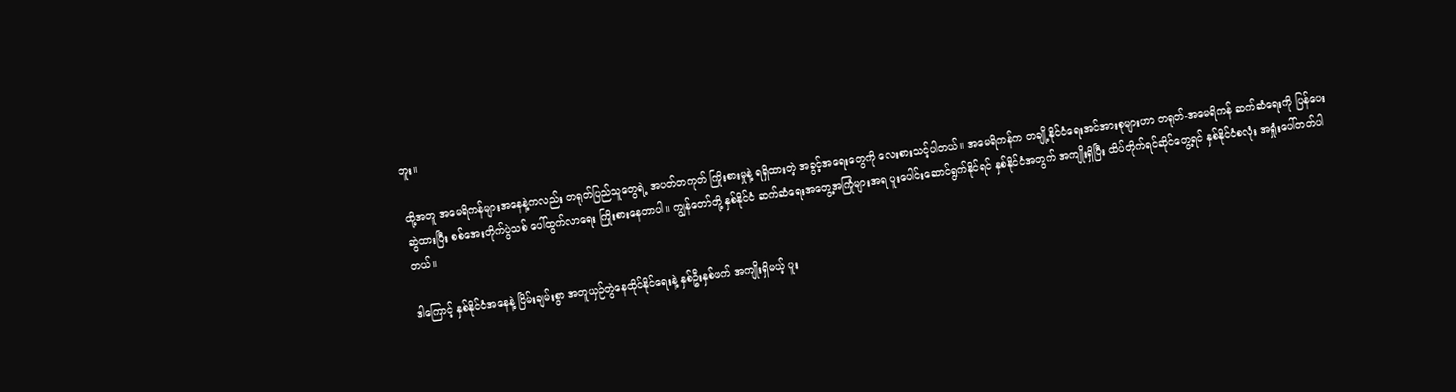ဘူး။

ထို့အတူ အမေရိကန်များအနေနဲ့ကလည်း တရုတ်ပြည်သူတွေရဲ့ အပတ်တကုတ် ကြိုးစားမှုနဲ့ ရရှိထားတဲ့ အခွင့်အရေးတွေကို လေးစားသင့်ပါတယ်။ အမေရိကန်က တချို့နိုင်ငံရေးအင်အားစုများဟာ တရုတ်-အမေရိကန် ဆက်ဆံရေးကို ပြန်ပေးဆွဲထားပြီး စစ်အေးတိုက်ပွဲသစ် ပေါ်ထွက်လာရေး ကြိုးစားနေတာပါ။ ကျွန်တော်တို့ နှစ်နိုင်ငံ ဆက်ဆံရေးအတွေ့အကြုံများအရ ပူးပေါင်းဆောင်ရွက်နိုင်ရင် နှစ်နိုင်ငံအတွက် အကျိုးရှိပြီး ထိပ်တိုက်ရင်ဆိုင်တွေ့ရင် နှစ်နိုင်ငံစလုံး အရှုံးပေါ်တတ်ပါတယ်။

ဒါကြောင့် နှစ်နိုင်ငံအနေနဲ့ ငြိမ်းချမ်းစွာ အတူယှဉ်တွဲနေထိုင်နိုင်ရေးနဲ့ နှစ်ဦးနှစ်ဖက် အကျိုးရှိမယ့် ပူး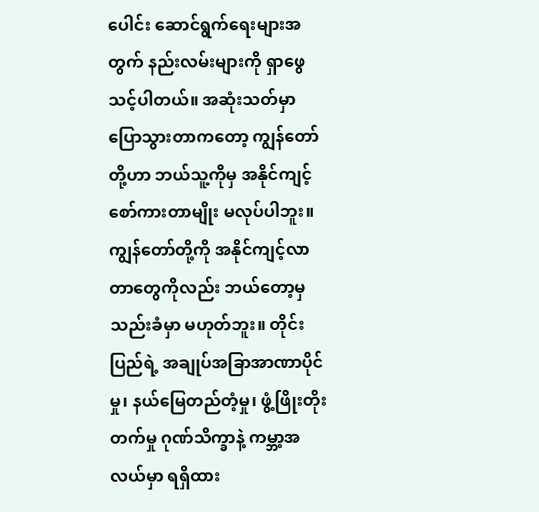ပေါင်း ဆောင်ရွက်ရေးများအတွက် နည်းလမ်းများကို ရှာဖွေသင့်ပါတယ်။ အဆုံးသတ်မှာ ပြောသွားတာကတော့ ကျွန်တော်တို့ဟာ ဘယ်သူ့ကိုမှ အနိုင်ကျင့် စော်ကားတာမျိုး မလုပ်ပါဘူး။ ကျွန်တော်တို့ကို အနိုင်ကျင့်လာ တာတွေကိုလည်း ဘယ်တော့မှ သည်းခံမှာ မဟုတ်ဘူး။ တိုင်းပြည်ရဲ့ အချုပ်အခြာအာဏာပိုင်မှု၊ နယ်မြေတည်တံ့မှု၊ ဖွံ့ဖြိုးတိုးတက်မှု ဂုဏ်သိက္ခာနဲ့ ကမ္ဘာ့အလယ်မှာ ရရှိထား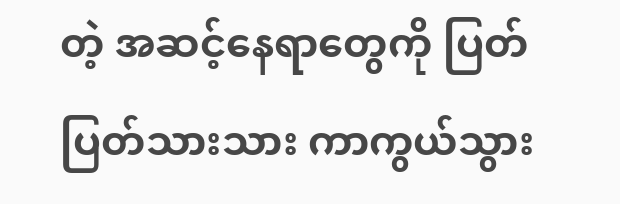တဲ့ အဆင့်နေရာတွေကို ပြတ်ပြတ်သားသား ကာကွယ်သွား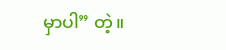မှာပါ” တဲ့။